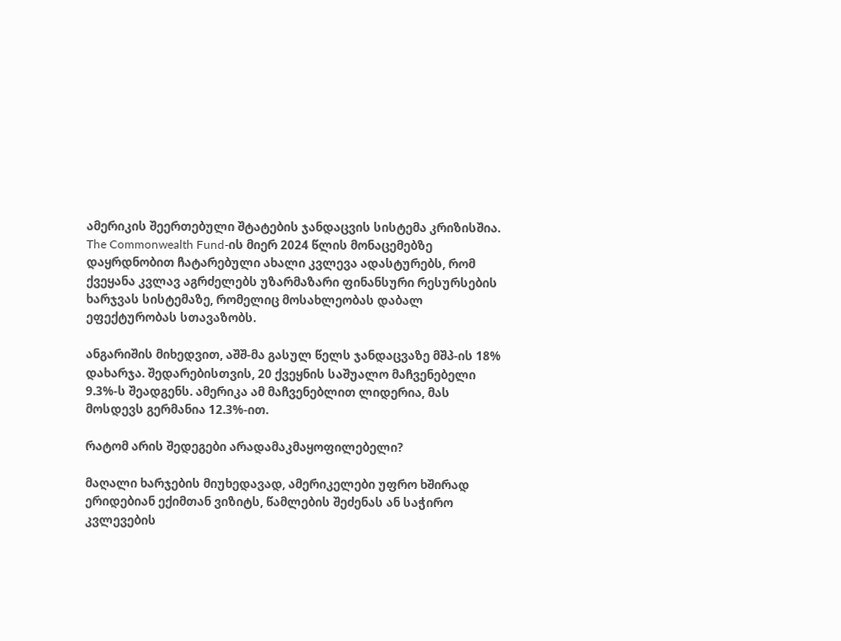ამერიკის შეერთებული შტატების ჯანდაცვის სისტემა კრიზისშია. The Commonwealth Fund-ის მიერ 2024 წლის მონაცემებზე დაყრდნობით ჩატარებული ახალი კვლევა ადასტურებს, რომ ქვეყანა კვლავ აგრძელებს უზარმაზარი ფინანსური რესურსების ხარჯვას სისტემაზე, რომელიც მოსახლეობას დაბალ ეფექტურობას სთავაზობს.

ანგარიშის მიხედვით, აშშ-მა გასულ წელს ჯანდაცვაზე მშპ-ის 18% დახარჯა. შედარებისთვის, 20 ქვეყნის საშუალო მაჩვენებელი 9.3%-ს შეადგენს. ამერიკა ამ მაჩვენებლით ლიდერია, მას მოსდევს გერმანია 12.3%-ით.

რატომ არის შედეგები არადამაკმაყოფილებელი?

მაღალი ხარჯების მიუხედავად, ამერიკელები უფრო ხშირად ერიდებიან ექიმთან ვიზიტს, წამლების შეძენას ან საჭირო კვლევების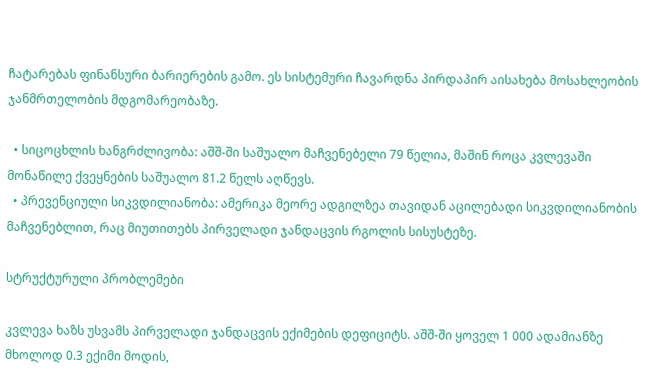ჩატარებას ფინანსური ბარიერების გამო. ეს სისტემური ჩავარდნა პირდაპირ აისახება მოსახლეობის ჯანმრთელობის მდგომარეობაზე.

  • სიცოცხლის ხანგრძლივობა: აშშ-ში საშუალო მაჩვენებელი 79 წელია, მაშინ როცა კვლევაში მონაწილე ქვეყნების საშუალო 81.2 წელს აღწევს.
  • პრევენციული სიკვდილიანობა: ამერიკა მეორე ადგილზეა თავიდან აცილებადი სიკვდილიანობის მაჩვენებლით, რაც მიუთითებს პირველადი ჯანდაცვის რგოლის სისუსტეზე.

სტრუქტურული პრობლემები

კვლევა ხაზს უსვამს პირველადი ჯანდაცვის ექიმების დეფიციტს. აშშ-ში ყოველ 1 000 ადამიანზე მხოლოდ 0.3 ექიმი მოდის,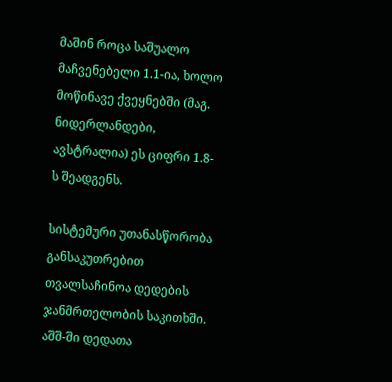მაშინ როცა საშუალო მაჩვენებელი 1.1-ია, ხოლო მოწინავე ქვეყნებში (მაგ. ნიდერლანდები, ავსტრალია) ეს ციფრი 1.8-ს შეადგენს.

სისტემური უთანასწორობა განსაკუთრებით თვალსაჩინოა დედების ჯანმრთელობის საკითხში. აშშ-ში დედათა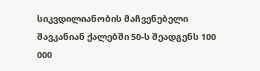სიკვდილიანობის მაჩვენებელი შავკანიან ქალებში 50-ს შეადგენს 100 000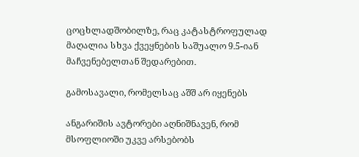ცოცხლადშობილზე, რაც კატასტროფულად მაღალია სხვა ქვეყნების საშუალო 9.5-იან მაჩვენებელთან შედარებით.

გამოსავალი, რომელსაც აშშ არ იყენებს

ანგარიშის ავტორები აღნიშნავენ, რომ მსოფლიოში უკვე არსებობს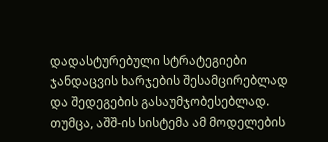დადასტურებული სტრატეგიები ჯანდაცვის ხარჯების შესამცირებლად და შედეგების გასაუმჯობესებლად. თუმცა, აშშ-ის სისტემა ამ მოდელების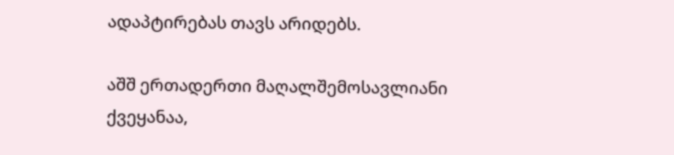ადაპტირებას თავს არიდებს.

აშშ ერთადერთი მაღალშემოსავლიანი ქვეყანაა,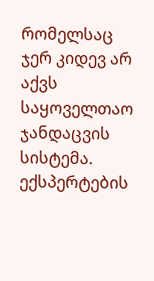რომელსაც ჯერ კიდევ არ აქვს საყოველთაო ჯანდაცვის სისტემა. ექსპერტების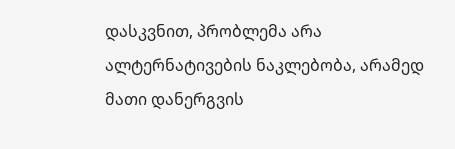დასკვნით, პრობლემა არა ალტერნატივების ნაკლებობა, არამედ მათი დანერგვის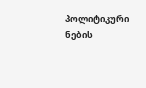პოლიტიკური ნების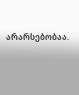არარსებობაა.